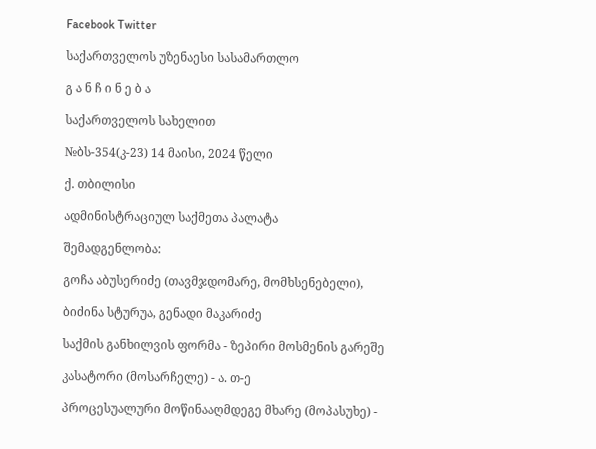Facebook Twitter

საქართველოს უზენაესი სასამართლო

გ ა ნ ჩ ი ნ ე ბ ა

საქართველოს სახელით

№ბს-354(კ-23) 14 მაისი, 2024 წელი

ქ. თბილისი

ადმინისტრაციულ საქმეთა პალატა

შემადგენლობა:

გოჩა აბუსერიძე (თავმჯდომარე, მომხსენებელი),

ბიძინა სტურუა, გენადი მაკარიძე

საქმის განხილვის ფორმა - ზეპირი მოსმენის გარეშე

კასატორი (მოსარჩელე) - ა. თ-ე

პროცესუალური მოწინააღმდეგე მხარე (მოპასუხე) -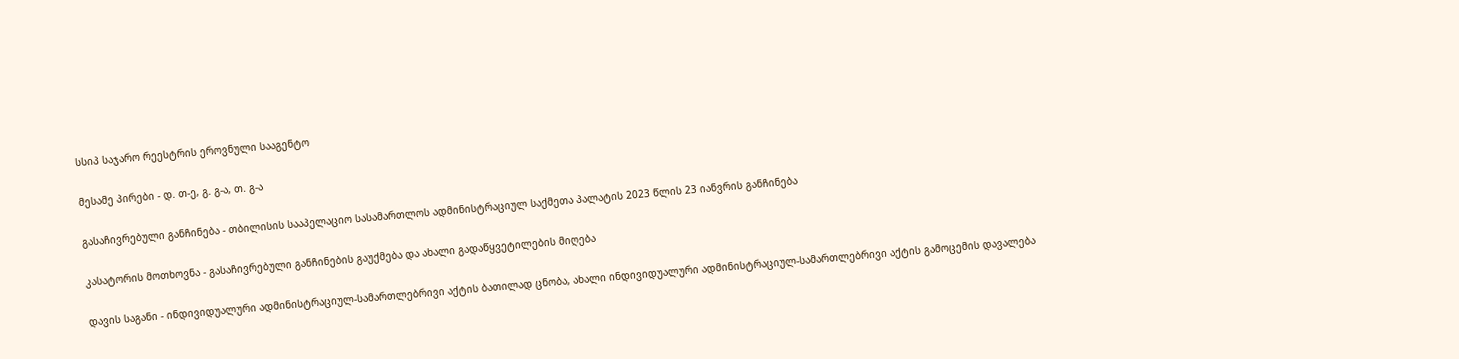სსიპ საჯარო რეესტრის ეროვნული სააგენტო

მესამე პირები - დ. თ-ე, გ. გ-ა, თ. გ-ა

გასაჩივრებული განჩინება - თბილისის სააპელაციო სასამართლოს ადმინისტრაციულ საქმეთა პალატის 2023 წლის 23 იანვრის განჩინება

კასატორის მოთხოვნა - გასაჩივრებული განჩინების გაუქმება და ახალი გადაწყვეტილების მიღება

დავის საგანი - ინდივიდუალური ადმინისტრაციულ-სამართლებრივი აქტის ბათილად ცნობა, ახალი ინდივიდუალური ადმინისტრაციულ-სამართლებრივი აქტის გამოცემის დავალება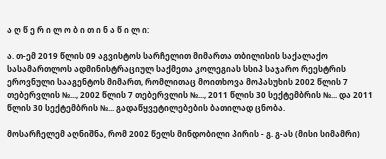ა ღ წ ე რ ი ლ ო ბ ი თ ი ნ ა წ ი ლ ი:

ა. თ-ემ 2019 წლის 09 აგვისტოს სარჩელით მიმართა თბილისის საქალაქო სასამართლოს ადმინისტრაციულ საქმეთა კოლეგიას სსიპ საჯარო რეესტრის ეროვნული სააგენტოს მიმართ, რომლითაც მოითხოვა მოპასუხის 2002 წლის 7 თებერვლის №..., 2002 წლის 7 თებერვლის №..., 2011 წლის 30 სექტემბრის №... და 2011 წლის 30 სექტემბრის №... გადაწყვეტილებების ბათილად ცნობა.

მოსარჩელემ აღნიშნა, რომ 2002 წელს მინდობილი პირის - გ. გ-ას (მისი სიმამრი)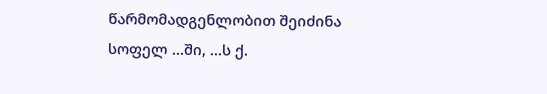წარმომადგენლობით შეიძინა სოფელ ...ში, ...ს ქ.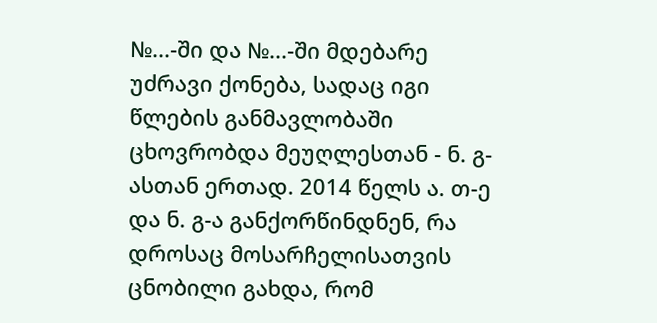№...-ში და №...-ში მდებარე უძრავი ქონება, სადაც იგი წლების განმავლობაში ცხოვრობდა მეუღლესთან - ნ. გ-ასთან ერთად. 2014 წელს ა. თ-ე და ნ. გ-ა განქორწინდნენ, რა დროსაც მოსარჩელისათვის ცნობილი გახდა, რომ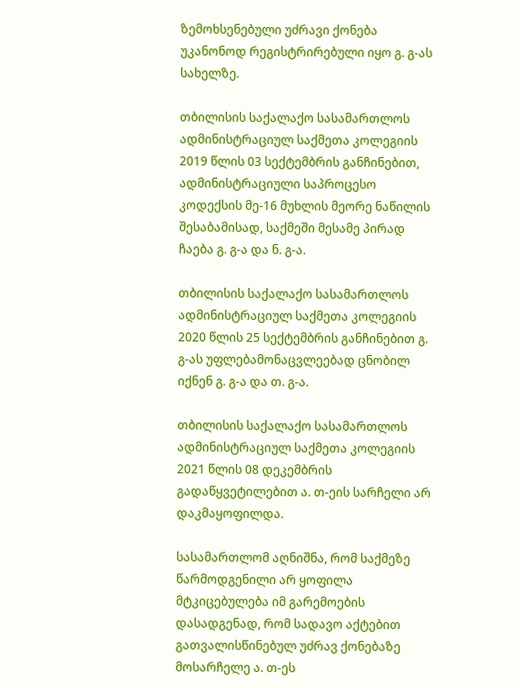ზემოხსენებული უძრავი ქონება უკანონოდ რეგისტრირებული იყო გ. გ-ას სახელზე.

თბილისის საქალაქო სასამართლოს ადმინისტრაციულ საქმეთა კოლეგიის 2019 წლის 03 სექტემბრის განჩინებით, ადმინისტრაციული საპროცესო კოდექსის მე-16 მუხლის მეორე ნაწილის შესაბამისად, საქმეში მესამე პირად ჩაება გ. გ-ა და ნ. გ-ა.

თბილისის საქალაქო სასამართლოს ადმინისტრაციულ საქმეთა კოლეგიის 2020 წლის 25 სექტემბრის განჩინებით გ. გ-ას უფლებამონაცვლეებად ცნობილ იქნენ გ. გ-ა და თ. გ-ა.

თბილისის საქალაქო სასამართლოს ადმინისტრაციულ საქმეთა კოლეგიის 2021 წლის 08 დეკემბრის გადაწყვეტილებით ა. თ-ეის სარჩელი არ დაკმაყოფილდა.

სასამართლომ აღნიშნა, რომ საქმეზე წარმოდგენილი არ ყოფილა მტკიცებულება იმ გარემოების დასადგენად, რომ სადავო აქტებით გათვალისწინებულ უძრავ ქონებაზე მოსარჩელე ა. თ-ეს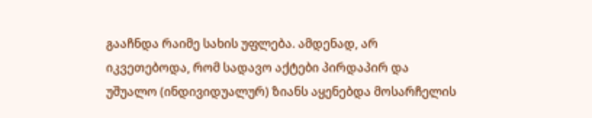გააჩნდა რაიმე სახის უფლება. ამდენად, არ იკვეთებოდა, რომ სადავო აქტები პირდაპირ და უშუალო (ინდივიდუალურ) ზიანს აყენებდა მოსარჩელის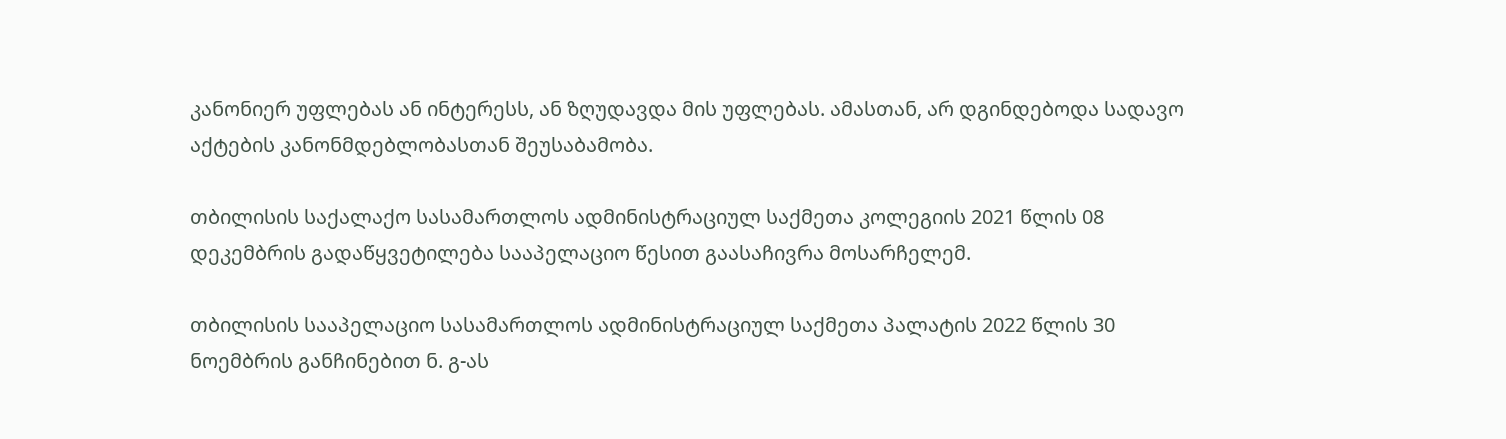კანონიერ უფლებას ან ინტერესს, ან ზღუდავდა მის უფლებას. ამასთან, არ დგინდებოდა სადავო აქტების კანონმდებლობასთან შეუსაბამობა.

თბილისის საქალაქო სასამართლოს ადმინისტრაციულ საქმეთა კოლეგიის 2021 წლის 08 დეკემბრის გადაწყვეტილება სააპელაციო წესით გაასაჩივრა მოსარჩელემ.

თბილისის სააპელაციო სასამართლოს ადმინისტრაციულ საქმეთა პალატის 2022 წლის 30 ნოემბრის განჩინებით ნ. გ-ას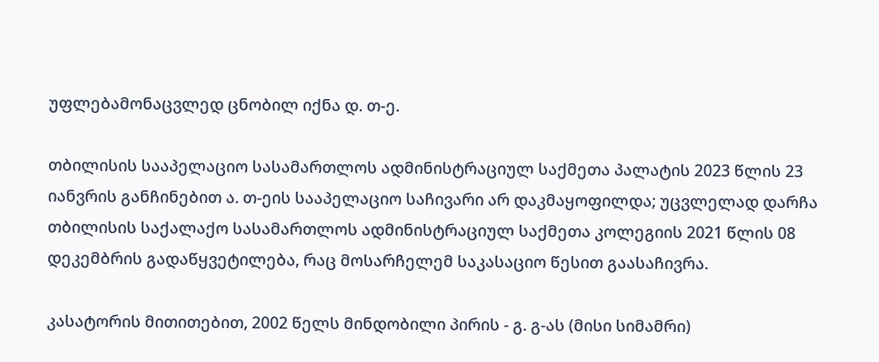უფლებამონაცვლედ ცნობილ იქნა დ. თ-ე.

თბილისის სააპელაციო სასამართლოს ადმინისტრაციულ საქმეთა პალატის 2023 წლის 23 იანვრის განჩინებით ა. თ-ეის სააპელაციო საჩივარი არ დაკმაყოფილდა; უცვლელად დარჩა თბილისის საქალაქო სასამართლოს ადმინისტრაციულ საქმეთა კოლეგიის 2021 წლის 08 დეკემბრის გადაწყვეტილება, რაც მოსარჩელემ საკასაციო წესით გაასაჩივრა.

კასატორის მითითებით, 2002 წელს მინდობილი პირის - გ. გ-ას (მისი სიმამრი)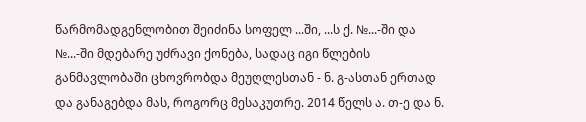წარმომადგენლობით შეიძინა სოფელ ...ში, ...ს ქ. №...-ში და №...-ში მდებარე უძრავი ქონება, სადაც იგი წლების განმავლობაში ცხოვრობდა მეუღლესთან - ნ. გ-ასთან ერთად და განაგებდა მას, როგორც მესაკუთრე. 2014 წელს ა. თ-ე და ნ.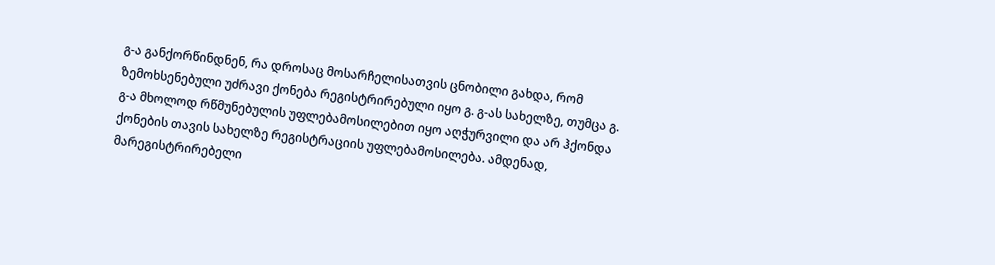გ-ა განქორწინდნენ, რა დროსაც მოსარჩელისათვის ცნობილი გახდა, რომ ზემოხსენებული უძრავი ქონება რეგისტრირებული იყო გ. გ-ას სახელზე, თუმცა გ. გ-ა მხოლოდ რწმუნებულის უფლებამოსილებით იყო აღჭურვილი და არ ჰქონდა ქონების თავის სახელზე რეგისტრაციის უფლებამოსილება. ამდენად, მარეგისტრირებელი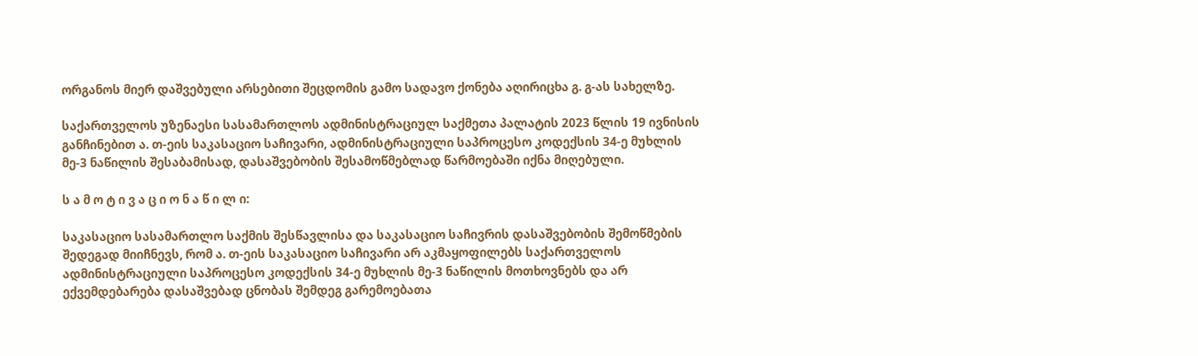ორგანოს მიერ დაშვებული არსებითი შეცდომის გამო სადავო ქონება აღირიცხა გ. გ-ას სახელზე.

საქართველოს უზენაესი სასამართლოს ადმინისტრაციულ საქმეთა პალატის 2023 წლის 19 ივნისის განჩინებით ა. თ-ეის საკასაციო საჩივარი, ადმინისტრაციული საპროცესო კოდექსის 34-ე მუხლის მე-3 ნაწილის შესაბამისად, დასაშვებობის შესამოწმებლად წარმოებაში იქნა მიღებული.

ს ა მ ო ტ ი ვ ა ც ი ო ნ ა წ ი ლ ი:

საკასაციო სასამართლო საქმის შესწავლისა და საკასაციო საჩივრის დასაშვებობის შემოწმების შედეგად მიიჩნევს, რომ ა. თ-ეის საკასაციო საჩივარი არ აკმაყოფილებს საქართველოს ადმინისტრაციული საპროცესო კოდექსის 34-ე მუხლის მე-3 ნაწილის მოთხოვნებს და არ ექვემდებარება დასაშვებად ცნობას შემდეგ გარემოებათა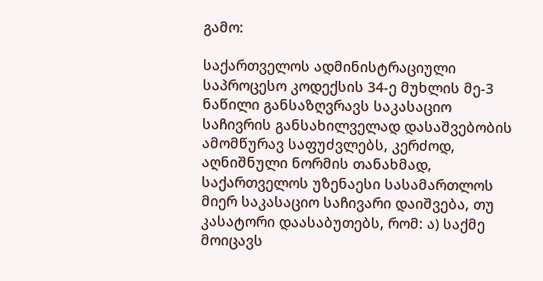გამო:

საქართველოს ადმინისტრაციული საპროცესო კოდექსის 34-ე მუხლის მე-3 ნაწილი განსაზღვრავს საკასაციო საჩივრის განსახილველად დასაშვებობის ამომწურავ საფუძვლებს, კერძოდ, აღნიშნული ნორმის თანახმად, საქართველოს უზენაესი სასამართლოს მიერ საკასაციო საჩივარი დაიშვება, თუ კასატორი დაასაბუთებს, რომ: ა) საქმე მოიცავს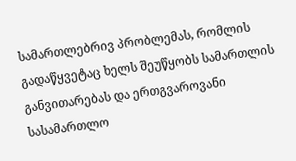სამართლებრივ პრობლემას, რომლის გადაწყვეტაც ხელს შეუწყობს სამართლის განვითარებას და ერთგვაროვანი სასამართლო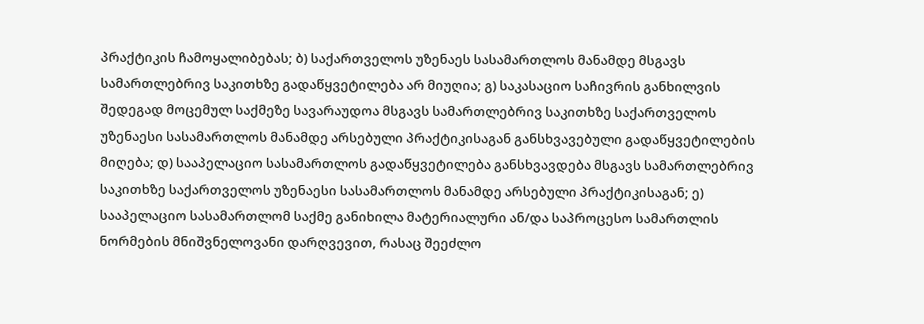პრაქტიკის ჩამოყალიბებას; ბ) საქართველოს უზენაეს სასამართლოს მანამდე მსგავს სამართლებრივ საკითხზე გადაწყვეტილება არ მიუღია; გ) საკასაციო საჩივრის განხილვის შედეგად მოცემულ საქმეზე სავარაუდოა მსგავს სამართლებრივ საკითხზე საქართველოს უზენაესი სასამართლოს მანამდე არსებული პრაქტიკისაგან განსხვავებული გადაწყვეტილების მიღება; დ) სააპელაციო სასამართლოს გადაწყვეტილება განსხვავდება მსგავს სამართლებრივ საკითხზე საქართველოს უზენაესი სასამართლოს მანამდე არსებული პრაქტიკისაგან; ე) სააპელაციო სასამართლომ საქმე განიხილა მატერიალური ან/და საპროცესო სამართლის ნორმების მნიშვნელოვანი დარღვევით, რასაც შეეძლო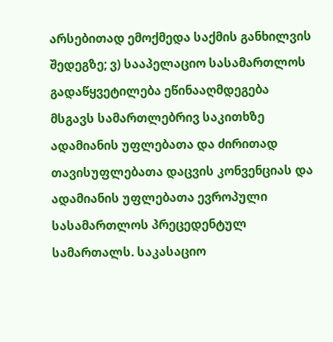არსებითად ემოქმედა საქმის განხილვის შედეგზე; ვ) სააპელაციო სასამართლოს გადაწყვეტილება ეწინააღმდეგება მსგავს სამართლებრივ საკითხზე ადამიანის უფლებათა და ძირითად თავისუფლებათა დაცვის კონვენციას და ადამიანის უფლებათა ევროპული სასამართლოს პრეცედენტულ სამართალს. საკასაციო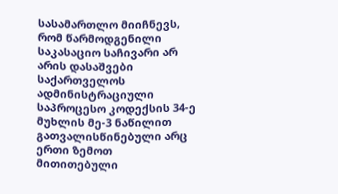სასამართლო მიიჩნევს, რომ წარმოდგენილი საკასაციო საჩივარი არ არის დასაშვები საქართველოს ადმინისტრაციული საპროცესო კოდექსის 34-ე მუხლის მე-3 ნაწილით გათვალისწინებული არც ერთი ზემოთ მითითებული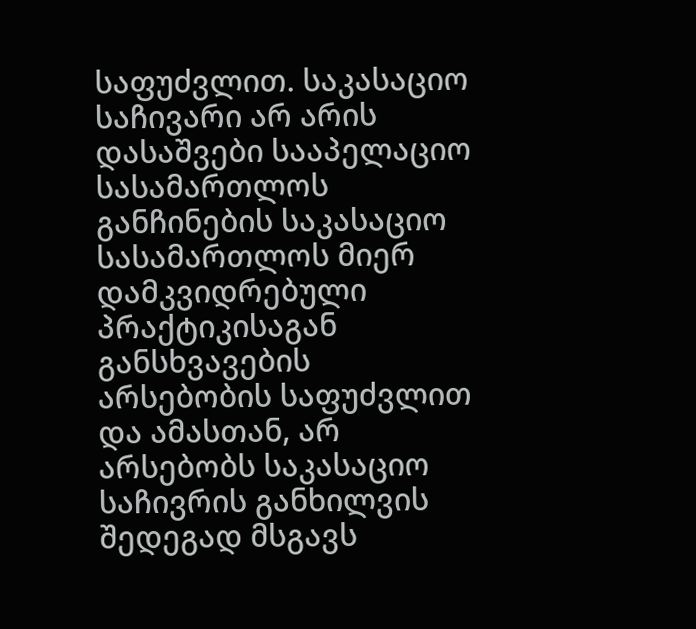საფუძვლით. საკასაციო საჩივარი არ არის დასაშვები სააპელაციო სასამართლოს განჩინების საკასაციო სასამართლოს მიერ დამკვიდრებული პრაქტიკისაგან განსხვავების არსებობის საფუძვლით და ამასთან, არ არსებობს საკასაციო საჩივრის განხილვის შედეგად მსგავს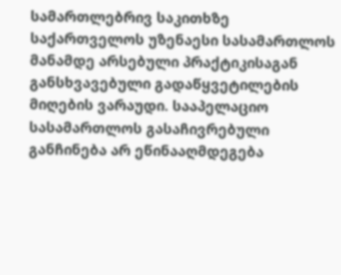სამართლებრივ საკითხზე საქართველოს უზენაესი სასამართლოს მანამდე არსებული პრაქტიკისაგან განსხვავებული გადაწყვეტილების მიღების ვარაუდი. სააპელაციო სასამართლოს გასაჩივრებული განჩინება არ ეწინააღმდეგება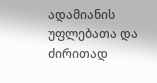ადამიანის უფლებათა და ძირითად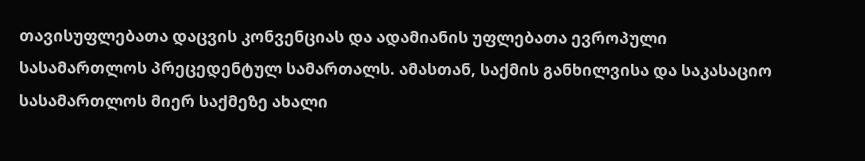თავისუფლებათა დაცვის კონვენციას და ადამიანის უფლებათა ევროპული სასამართლოს პრეცედენტულ სამართალს. ამასთან, საქმის განხილვისა და საკასაციო სასამართლოს მიერ საქმეზე ახალი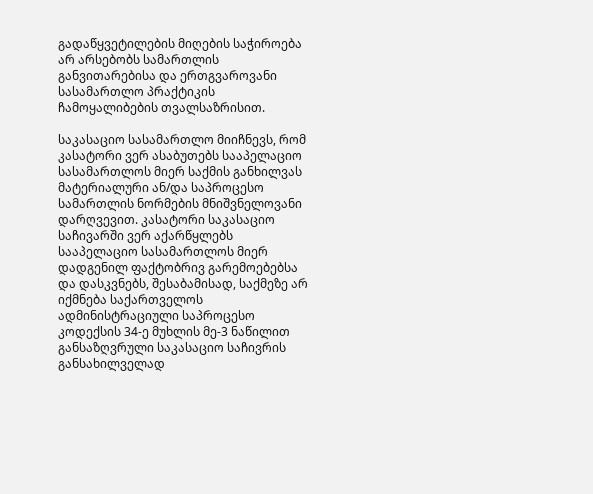გადაწყვეტილების მიღების საჭიროება არ არსებობს სამართლის განვითარებისა და ერთგვაროვანი სასამართლო პრაქტიკის ჩამოყალიბების თვალსაზრისით.

საკასაციო სასამართლო მიიჩნევს, რომ კასატორი ვერ ასაბუთებს სააპელაციო სასამართლოს მიერ საქმის განხილვას მატერიალური ან/და საპროცესო სამართლის ნორმების მნიშვნელოვანი დარღვევით. კასატორი საკასაციო საჩივარში ვერ აქარწყლებს სააპელაციო სასამართლოს მიერ დადგენილ ფაქტობრივ გარემოებებსა და დასკვნებს, შესაბამისად, საქმეზე არ იქმნება საქართველოს ადმინისტრაციული საპროცესო კოდექსის 34-ე მუხლის მე-3 ნაწილით განსაზღვრული საკასაციო საჩივრის განსახილველად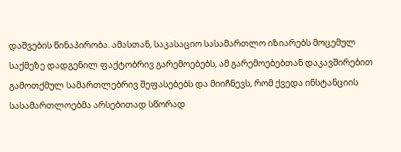დაშვების წინაპირობა. ამასთან, საკასაციო სასამართლო იზიარებს მოცემულ საქმეზე დადგენილ ფაქტობრივ გარემოებებს, ამ გარემოებებთან დაკავშირებით გამოთქმულ სამართლებრივ შეფასებებს და მიიჩნევს, რომ ქვედა ინსტანციის სასამართლოებმა არსებითად სწორად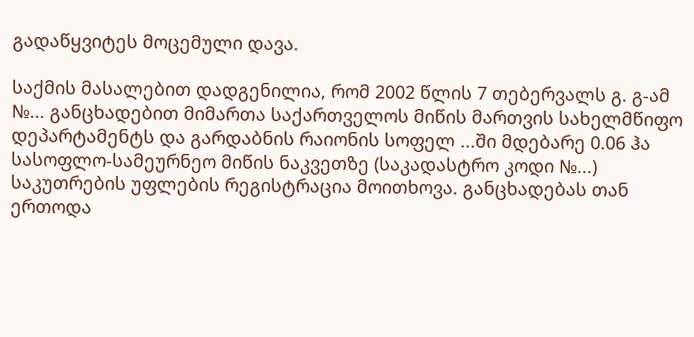გადაწყვიტეს მოცემული დავა.

საქმის მასალებით დადგენილია, რომ 2002 წლის 7 თებერვალს გ. გ-ამ №... განცხადებით მიმართა საქართველოს მიწის მართვის სახელმწიფო დეპარტამენტს და გარდაბნის რაიონის სოფელ ...ში მდებარე 0.06 ჰა სასოფლო-სამეურნეო მიწის ნაკვეთზე (საკადასტრო კოდი №...) საკუთრების უფლების რეგისტრაცია მოითხოვა. განცხადებას თან ერთოდა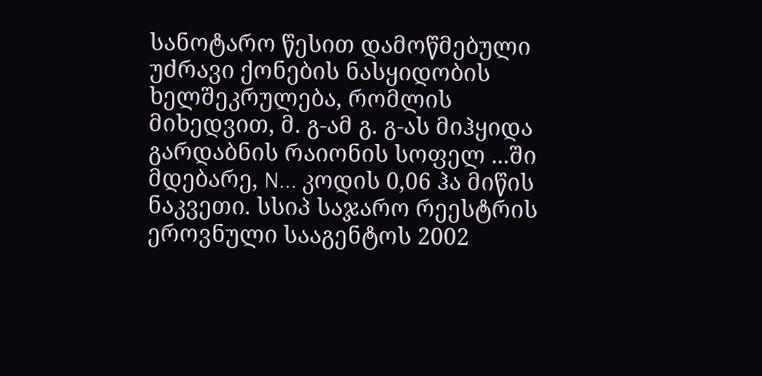სანოტარო წესით დამოწმებული უძრავი ქონების ნასყიდობის ხელშეკრულება, რომლის მიხედვით, მ. გ-ამ გ. გ-ას მიჰყიდა გარდაბნის რაიონის სოფელ ...ში მდებარე, N... კოდის 0,06 ჰა მიწის ნაკვეთი. სსიპ საჯარო რეესტრის ეროვნული სააგენტოს 2002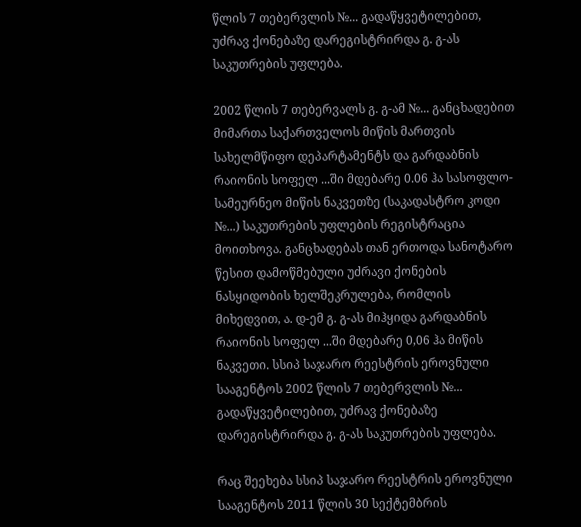წლის 7 თებერვლის №... გადაწყვეტილებით, უძრავ ქონებაზე დარეგისტრირდა გ. გ-ას საკუთრების უფლება.

2002 წლის 7 თებერვალს გ. გ-ამ №... განცხადებით მიმართა საქართველოს მიწის მართვის სახელმწიფო დეპარტამენტს და გარდაბნის რაიონის სოფელ ...ში მდებარე 0.06 ჰა სასოფლო-სამეურნეო მიწის ნაკვეთზე (საკადასტრო კოდი №...) საკუთრების უფლების რეგისტრაცია მოითხოვა. განცხადებას თან ერთოდა სანოტარო წესით დამოწმებული უძრავი ქონების ნასყიდობის ხელშეკრულება, რომლის მიხედვით, ა. დ-ემ გ. გ-ას მიჰყიდა გარდაბნის რაიონის სოფელ ...ში მდებარე 0,06 ჰა მიწის ნაკვეთი. სსიპ საჯარო რეესტრის ეროვნული სააგენტოს 2002 წლის 7 თებერვლის №... გადაწყვეტილებით, უძრავ ქონებაზე დარეგისტრირდა გ. გ-ას საკუთრების უფლება.

რაც შეეხება სსიპ საჯარო რეესტრის ეროვნული სააგენტოს 2011 წლის 30 სექტემბრის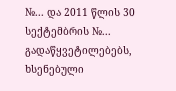№... და 2011 წლის 30 სექტემბრის №... გადაწყვეტილებებს, ხსენებული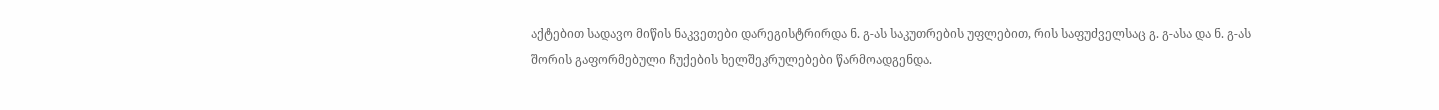აქტებით სადავო მიწის ნაკვეთები დარეგისტრირდა ნ. გ-ას საკუთრების უფლებით, რის საფუძველსაც გ. გ-ასა და ნ. გ-ას შორის გაფორმებული ჩუქების ხელშეკრულებები წარმოადგენდა.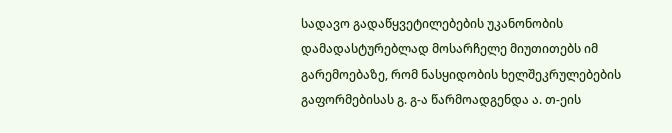სადავო გადაწყვეტილებების უკანონობის დამადასტურებლად მოსარჩელე მიუთითებს იმ გარემოებაზე, რომ ნასყიდობის ხელშეკრულებების გაფორმებისას გ. გ-ა წარმოადგენდა ა. თ-ეის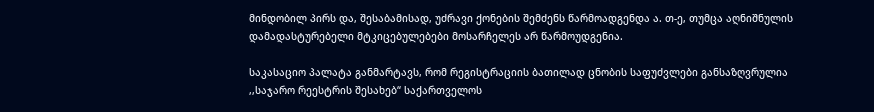მინდობილ პირს და, შესაბამისად, უძრავი ქონების შემძენს წარმოადგენდა ა. თ-ე, თუმცა აღნიშნულის დამადასტურებელი მტკიცებულებები მოსარჩელეს არ წარმოუდგენია.

საკასაციო პალატა განმარტავს, რომ რეგისტრაციის ბათილად ცნობის საფუძვლები განსაზღვრულია ,,საჯარო რეესტრის შესახებ“ საქართველოს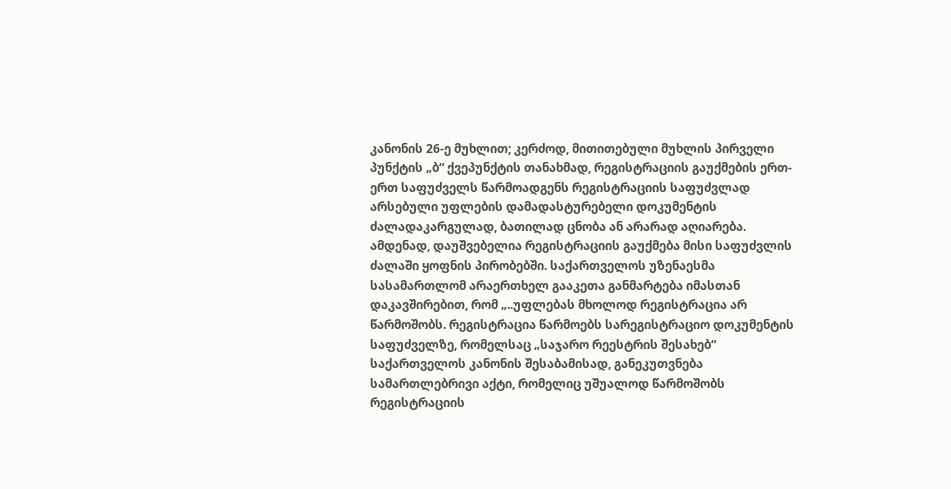კანონის 26-ე მუხლით; კერძოდ, მითითებული მუხლის პირველი პუნქტის „ბ“ ქვეპუნქტის თანახმად, რეგისტრაციის გაუქმების ერთ-ერთ საფუძველს წარმოადგენს რეგისტრაციის საფუძვლად არსებული უფლების დამადასტურებელი დოკუმენტის ძალადაკარგულად, ბათილად ცნობა ან არარად აღიარება. ამდენად, დაუშვებელია რეგისტრაციის გაუქმება მისი საფუძვლის ძალაში ყოფნის პირობებში. საქართველოს უზენაესმა სასამართლომ არაერთხელ გააკეთა განმარტება იმასთან დაკავშირებით, რომ „..უფლებას მხოლოდ რეგისტრაცია არ წარმოშობს. რეგისტრაცია წარმოებს სარეგისტრაციო დოკუმენტის საფუძველზე, რომელსაც „საჯარო რეესტრის შესახებ“ საქართველოს კანონის შესაბამისად, განეკუთვნება სამართლებრივი აქტი, რომელიც უშუალოდ წარმოშობს რეგისტრაციის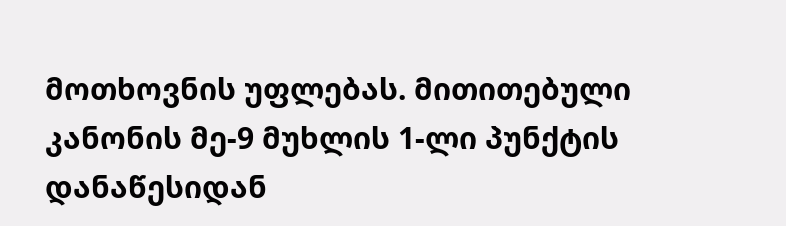მოთხოვნის უფლებას. მითითებული კანონის მე-9 მუხლის 1-ლი პუნქტის დანაწესიდან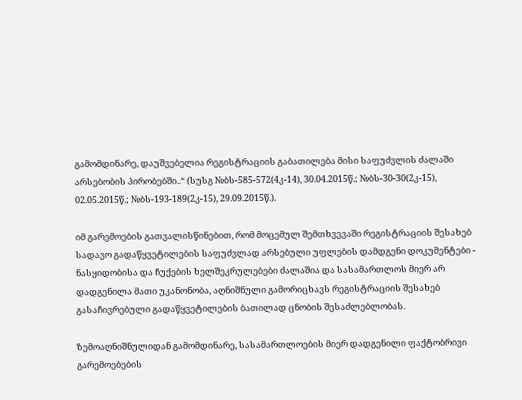გამომდინარე, დაუშვებელია რეგისტრაციის გაბათილება მისი საფუძვლის ძალაში არსებობის პირობებში..“ (სუსგ №ბს-585-572(4კ-14), 30.04.2015წ.; №ბს-30-30(2კ-15), 02.05.2015წ.; №ბს-193-189(2კ-15), 29.09.2015წ.).

იმ გარემოების გათვალისწინებით, რომ მოცემულ შემთხვევაში რეგისტრაციის შესახებ სადავო გადაწყვეტილების საფუძვლად არსებული უფლების დამდგენი დოკუმენტები - ნასყიდობისა და ჩუქების ხელშეკრულებები ძალაშია და სასამართლოს მიერ არ დადგენილა მათი უკანონობა, აღნიშნული გამორიცხავს რეგისტრაციის შესახებ გასაჩივრებული გადაწყვეტილების ბათილად ცნობის შესაძლებლობას.

ზემოაღნიშნულიდან გამომდინარე, სასამართლოების მიერ დადგენილი ფაქტობრივი გარემოებების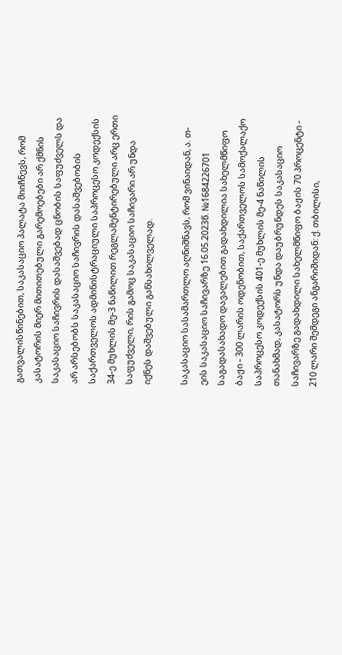გათვალისწინებით, საკასაციო პალატა მიიჩნევს, რომ კასატორის მიერ მითითებული გარემოებები არ ქმნის საკასაციო საჩივრის დასაშვებად ცნობის საფუძველს და არ არსებობს საკასაციო საჩივრის დასაშვებობის საქართველოს ადმინისტრაციული საპროცესო კოდექსის 34-ე მუხლის მე-3 ნაწილით რეგლამენტირებული არც ერთი საფუძველი, რის გამოც საკასაციო საჩივარი არ უნდა იქნეს დაშვებული განსახილველად.

საკასაციო სასამართლო აღნიშნავს, რომ ვინაიდან, ა. თ-ეის საკასაციო საჩივარზე 16.05.2023წ. №1684226701 საგადასახადო დავალებით გადახდილია სახელმწიფო ბაჟი - 300 ლარის ოდენობით, საქართველოს სამოქალაქო საპროცესო კოდექსის 401-ე მუხლის მე-4 ნაწილის თანახმად, კასატორს უნდა დაუბრუნდეს საკასაციო საჩივარზე გადახდილი სახელმწიფო ბაჟის 70 პროცენტი - 210 ლარი შემდეგი ანგარიშიდან: ქ. თბილისი,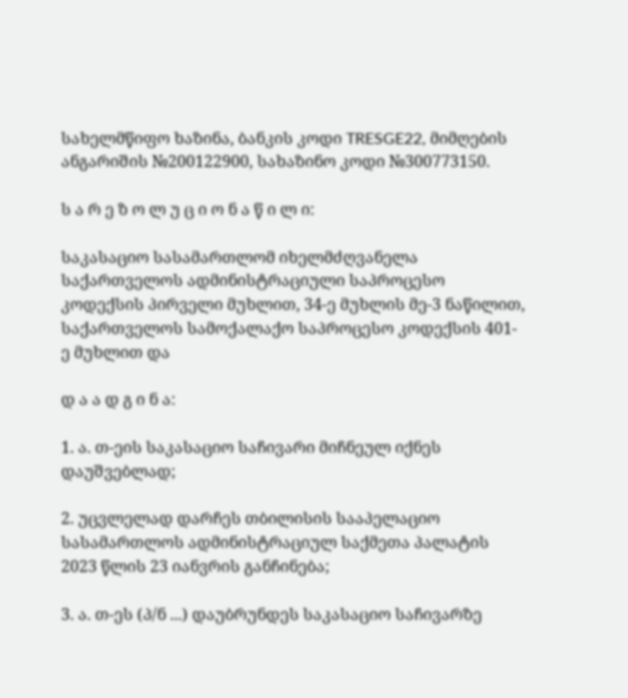სახელმწიფო ხაზინა, ბანკის კოდი TRESGE22, მიმღების ანგარიშის №200122900, სახაზინო კოდი №300773150.

ს ა რ ე ზ ო ლ უ ც ი ო ნ ა წ ი ლ ი:

საკასაციო სასამართლომ იხელმძღვანელა საქართველოს ადმინისტრაციული საპროცესო კოდექსის პირველი მუხლით, 34-ე მუხლის მე-3 ნაწილით, საქართველოს სამოქალაქო საპროცესო კოდექსის 401-ე მუხლით და

დ ა ა დ გ ი ნ ა:

1. ა. თ-ეის საკასაციო საჩივარი მიჩნეულ იქნეს დაუშვებლად;

2. უცვლელად დარჩეს თბილისის სააპელაციო სასამართლოს ადმინისტრაციულ საქმეთა პალატის 2023 წლის 23 იანვრის განჩინება;

3. ა. თ-ეს (პ/ნ ...) დაუბრუნდეს საკასაციო საჩივარზე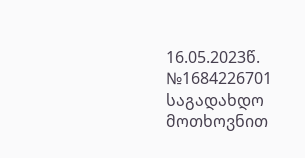16.05.2023წ. №1684226701 საგადახდო მოთხოვნით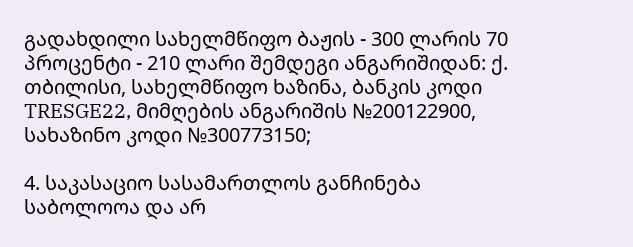გადახდილი სახელმწიფო ბაჟის - 300 ლარის 70 პროცენტი - 210 ლარი შემდეგი ანგარიშიდან: ქ. თბილისი, სახელმწიფო ხაზინა, ბანკის კოდი TRESGE22, მიმღების ანგარიშის №200122900, სახაზინო კოდი №300773150;

4. საკასაციო სასამართლოს განჩინება საბოლოოა და არ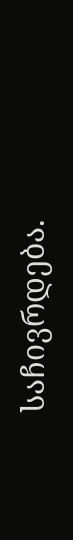საჩივრდება.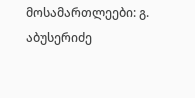მოსამართლეები: გ. აბუსერიძე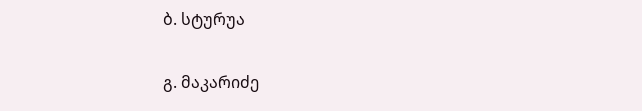ბ. სტურუა

გ. მაკარიძე